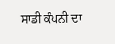ਸਾਡੀ ਕੰਪਨੀ ਦਾ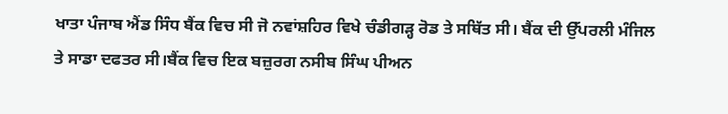ਖਾਤਾ ਪੰਜਾਬ ਐਂਡ ਸਿੰਧ ਬੈਂਕ ਵਿਚ ਸੀ ਜੋ ਨਵਾਂਸ਼ਹਿਰ ਵਿਖੇ ਚੰਡੀਗੜ੍ਹ ਰੋਡ ਤੇ ਸਥਿੱਤ ਸੀ। ਬੈਂਕ ਦੀ ਉੱਪਰਲੀ ਮੰਜਿਲ ਤੇ ਸਾਡਾ ਦਫਤਰ ਸੀ।ਬੈਂਕ ਵਿਚ ਇਕ ਬਜ਼ੁਰਗ ਨਸੀਬ ਸਿੰਘ ਪੀਅਨ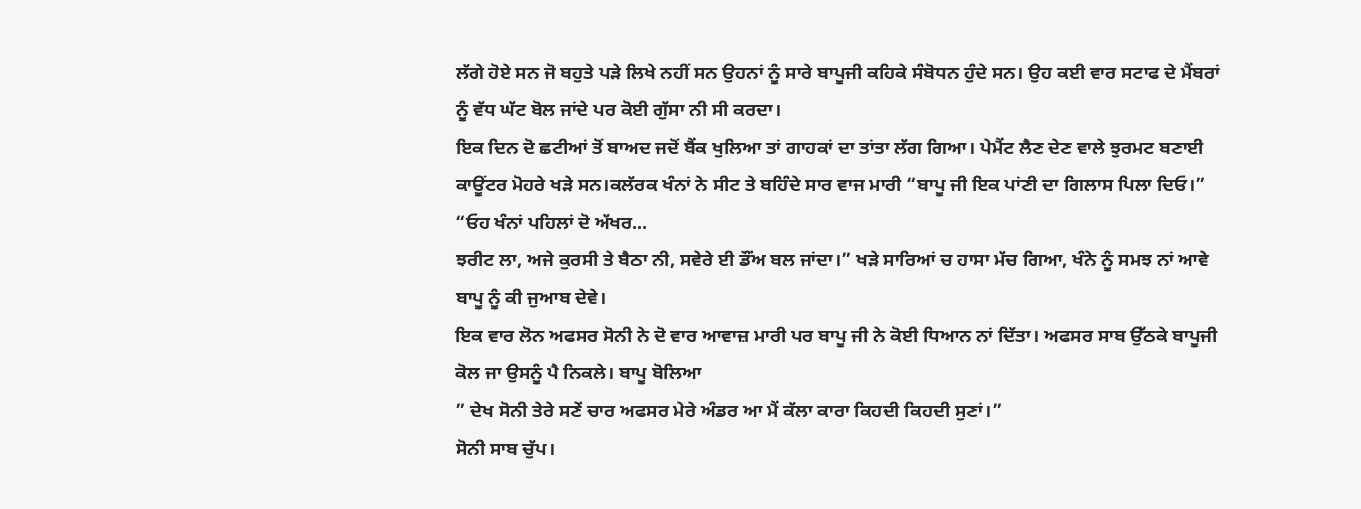ਲੱਗੇ ਹੋਏ ਸਨ ਜੋ ਬਹੁਤੇ ਪੜੇ ਲਿਖੇ ਨਹੀਂ ਸਨ ਉਹਨਾਂ ਨੂੰ ਸਾਰੇ ਬਾਪੂਜੀ ਕਹਿਕੇ ਸੰਬੋਧਨ ਹੁੰਦੇ ਸਨ। ਉਹ ਕਈ ਵਾਰ ਸਟਾਫ ਦੇ ਮੈਂਬਰਾਂ ਨੂੰ ਵੱਧ ਘੱਟ ਬੋਲ ਜਾਂਦੇ ਪਰ ਕੋਈ ਗੁੱਸਾ ਨੀ ਸੀ ਕਰਦਾ।
ਇਕ ਦਿਨ ਦੋ ਛਟੀਆਂ ਤੋਂ ਬਾਅਦ ਜਦੋਂ ਬੈਂਕ ਖੁਲਿਆ ਤਾਂ ਗਾਹਕਾਂ ਦਾ ਤਾਂਤਾ ਲੱਗ ਗਿਆ। ਪੇਮੈਂਟ ਲੈਣ ਦੇਣ ਵਾਲੇ ਝੁਰਮਟ ਬਣਾਈ ਕਾਊਂਟਰ ਮੋਹਰੇ ਖੜੇ ਸਨ।ਕਲੱਰਕ ਖੰਨਾਂ ਨੇ ਸੀਟ ਤੇ ਬਹਿੰਦੇ ਸਾਰ ਵਾਜ ਮਾਰੀ “ਬਾਪੂ ਜੀ ਇਕ ਪਾਂਣੀ ਦਾ ਗਿਲਾਸ ਪਿਲਾ ਦਿਓ।”
“ਓਹ ਖੰਨਾਂ ਪਹਿਲਾਂ ਦੋ ਅੱਖਰ...
ਝਰੀਟ ਲਾ, ਅਜੇ ਕੁਰਸੀ ਤੇ ਬੈਠਾ ਨੀ, ਸਵੇਰੇ ਈ ਡੌਂਅ ਬਲ ਜਾਂਦਾ।” ਖੜੇ ਸਾਰਿਆਂ ਚ ਹਾਸਾ ਮੱਚ ਗਿਆ, ਖੰਨੇ ਨੂੰ ਸਮਝ ਨਾਂ ਆਵੇ ਬਾਪੂ ਨੂੰ ਕੀ ਜੁਆਬ ਦੇਵੇ।
ਇਕ ਵਾਰ ਲੋਨ ਅਫਸਰ ਸੋਨੀ ਨੇ ਦੋ ਵਾਰ ਆਵਾਜ਼ ਮਾਰੀ ਪਰ ਬਾਪੂ ਜੀ ਨੇ ਕੋਈ ਧਿਆਨ ਨਾਂ ਦਿੱਤਾ। ਅਫਸਰ ਸਾਬ ਉੱਠਕੇ ਬਾਪੂਜੀ ਕੋਲ ਜਾ ਉਸਨੂੰ ਪੈ ਨਿਕਲੇ। ਬਾਪੂ ਬੋਲਿਆ
” ਦੇਖ ਸੋਨੀ ਤੇਰੇ ਸਣੇਂ ਚਾਰ ਅਫਸਰ ਮੇਰੇ ਅੰਡਰ ਆ ਮੈਂ ਕੱਲਾ ਕਾਰਾ ਕਿਹਦੀ ਕਿਹਦੀ ਸੁਣਾਂ।”
ਸੋਨੀ ਸਾਬ ਚੁੱਪ।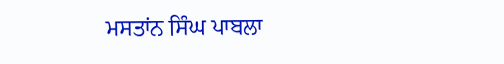ਮਸਤਾਂਨ ਸਿੰਘ ਪਾਬਲਾ